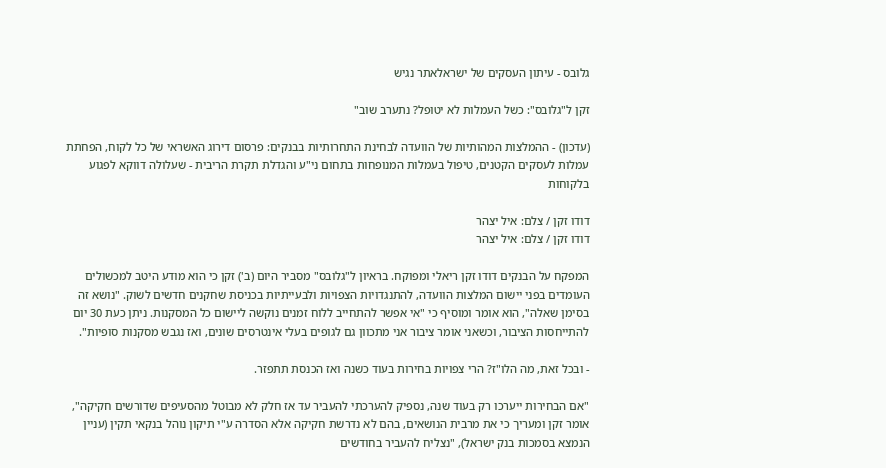גלובס - עיתון העסקים של ישראלאתר נגיש

זקן ל"גלובס": כשל העמלות לא יטופל? נתערב שוב"

(עדכון) - ההמלצות המהותיות של הוועדה לבחינת התחרותיות בבנקים: פרסום דירוג האשראי של כל לקוח, הפחתת עמלות לעסקים הקטנים, טיפול בעמלות המנופחות בתחום ני"ע והגדלת תקרת הריבית - שעלולה דווקא לפגוע בלקוחות

דודו זקן / צלם: איל יצהר
דודו זקן / צלם: איל יצהר

המפקח על הבנקים דודו זקן ריאלי ומפוקח. בראיון ל"גלובס" מסביר היום (ב') זקן כי הוא מודע היטב למכשולים העומדים בפני יישום המלצות הוועדה, להתנגדויות הצפויות ולבעייתיות בכניסת שחקנים חדשים לשוק. "נושא זה בסימן שאלה", הוא אומר ומוסיף כי "אי אפשר להתחייב ללוח זמנים נוקשה ליישום כל המסקנות. ניתן כעת 30 יום להתייחסות הציבור, וכשאני אומר ציבור אני מתכוון גם לגופים בעלי אינטרסים שונים, ואז נגבש מסקנות סופיות".

- ובכל זאת, מה הלו"ז? הרי צפויות בחירות בעוד כשנה ואז הכנסת תתפזר.

"אם הבחירות ייערכו רק בעוד שנה, נספיק להערכתי להעביר עד אז חלק לא מבוטל מהסעיפים שדורשים חקיקה", אומר זקן ומעריך כי את מרבית הנושאים, בהם לא נדרשת חקיקה אלא הסדרה ע"י תיקון נוהל בנקאי תקין (עניין הנמצא בסמכות בנק ישראל), "נצליח להעביר בחודשים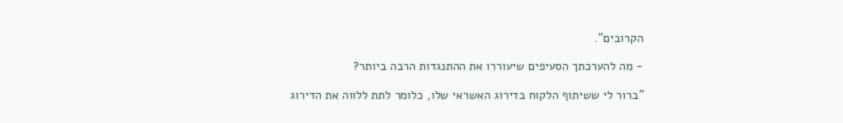הקרובים".

- מה להערכתך הסעיפים שיעוררו את ההתנגדות הרבה ביותר?

"ברור לי ששיתוף הלקוח בדירוג האשראי שלו, כלומר לתת ללווה את הדירוג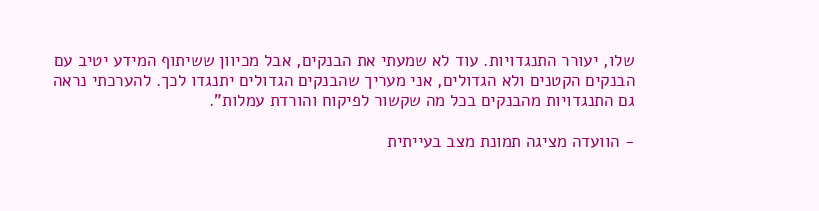שלו, יעורר התנגדויות. עוד לא שמעתי את הבנקים, אבל מכיוון ששיתוף המידע יטיב עם הבנקים הקטנים ולא הגדולים, אני מעריך שהבנקים הגדולים יתנגדו לכך. להערכתי נראה גם התנגדויות מהבנקים בכל מה שקשור לפיקוח והורדת עמלות".

- הוועדה מציגה תמונת מצב בעייתית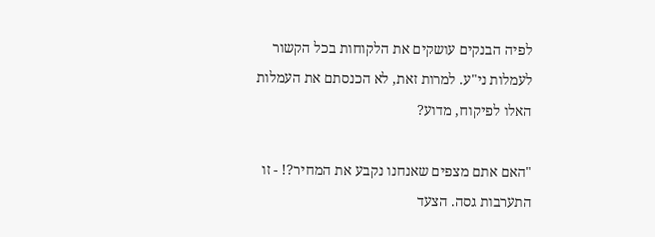לפיה הבנקים עושקים את הלקוחות בכל הקשור לעמלות ני"ע. למרות זאת, לא הכנסתם את העמלות האלו לפיקוח, מדוע?

"האם אתם מצפים שאנחנו נקבע את המחיר?! - זו התערבות גסה. הצעד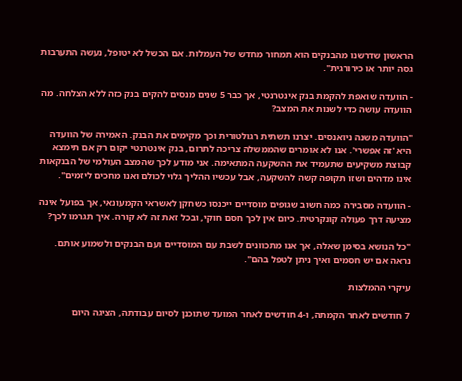הראשון שדרשנו מהבנקים הוא תמחור מחדש של העמלות. אם הכשל לא יטופל, נעשה התערבות גסה יותר או כירורגית".

- הוועדה שואפת להקמת בנק אינטרנטי, אך כבר 5 שנים מנסים להקים בנק כזה ללא הצלחה. מה הוועדה עושה כדי לשנות את המצב?

"הוועדה משנה ניואנסים. יצרנו תשתית רגולטורית וכך מקימים את הבנק. האמירה של הוועדה היא 'זה אפשרי'. אנו לא אומרים שהממשלה צריכה לתרום, בנק אינטרנטי יקום רק אם תימצא קבוצת משקיעים שתעמיד את ההשקעה המתאימה. אני מודע לכך שהמצב העולמי של הבנקאות אינו מדהים ושזו תקופה קשה להשקעה, אבל עכשיו ההליך גלוי לכולם ואנו מחכים ליזמים".

- הוועדה מסבירה כמה חשוב שגופים מוסדיים ייכנסו כשחקן לאשראי הקמעונאי, אך בפועל אינה מציעה דרך פעולה קונקרטית. כיום אין לכך חסם חוקי, ובכל זאת זה לא קורה. איך תגרמו לכך?

"כל הנושא בסימן שאלה, אך אנו מתכוונים לשבת עם המוסדיים ועם הבנקים ולשמוע אותם. נראה אם יש חסמים ואיך ניתן לטפל בהם".

עיקרי ההמלצות

7 חודשים לאחר הקמתה, ו-4 חודשים לאחר המועד שתוכנן לסיום עבודתה, הציגה היום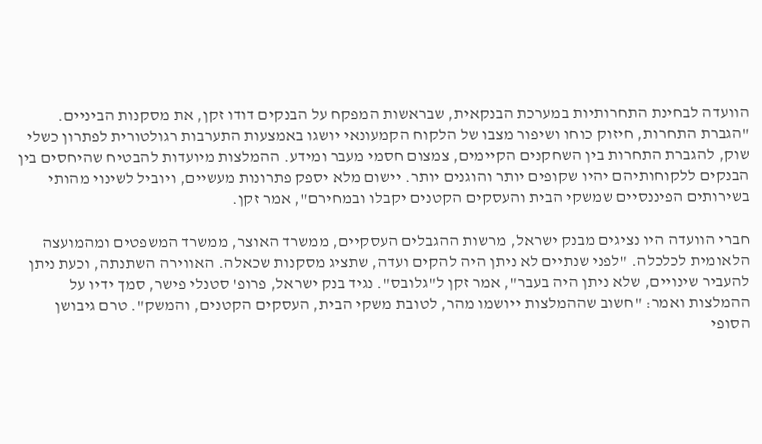הוועדה לבחינת התחרותיות במערכת הבנקאית, שבראשות המפקח על הבנקים דודו זקן, את מסקנות הביניים. "הגברת התחרות, חיזוק כוחו ושיפור מצבו של הלקוח הקמעונאי יושגו באמצעות התערבות רגולטורית לפתרון כשלי שוק, להגברת התחרות בין השחקנים הקיימים, צמצום חסמי מעבר ומידע. ההמלצות מיועדות להבטיח שהיחסים בין הבנקים ללקוחותיהם יהיו שקופים יותר והוגנים יותר. יישום מלא יספק פתרונות מעשיים, ויוביל לשינוי מהותי בשירותים הפיננסיים שמשקי הבית והעסקים הקטנים יקבלו ובמחירם", אמר זקן.

חברי הוועדה היו נציגים מבנק ישראל, מרשות ההגבלים העסקיים, ממשרד האוצר, ממשרד המשפטים ומהמועצה הלאומית לכלכלה. "לפני שנתיים לא ניתן היה להקים ועדה, שתציג מסקנות שכאלה. האווירה השתנתה, וכעת ניתן להעביר שינויים, שלא ניתן היה בעבר", אמר זקן ל"גלובס". נגיד בנק ישראל, פרופ' סטנלי פישר, סמך ידיו על ההמלצות ואמר: "חשוב שההמלצות ייושמו מהר, לטובת משקי הבית, העסקים הקטנים, והמשק". טרם גיבושן הסופי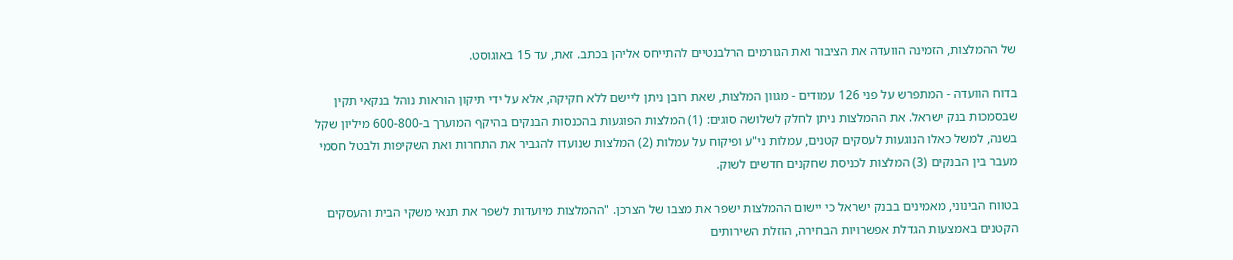של ההמלצות, הזמינה הוועדה את הציבור ואת הגורמים הרלבנטיים להתייחס אליהן בכתב. זאת, עד 15 באוגוסט.

בדוח הוועדה - המתפרש על פני 126 עמודים - מגוון המלצות, שאת רובן ניתן ליישם ללא חקיקה, אלא על ידי תיקון הוראות נוהל בנקאי תקין שבסמכות בנק ישראל. את ההמלצות ניתן לחלק לשלושה סוגים: (1) המלצות הפוגעות בהכנסות הבנקים בהיקף המוערך ב-600-800 מיליון שקל בשנה, למשל כאלו הנוגעות לעסקים קטנים, עמלות ני"ע ופיקוח על עמלות (2) המלצות שנועדו להגביר את התחרות ואת השקיפות ולבטל חסמי מעבר בין הבנקים (3) המלצות לכניסת שחקנים חדשים לשוק.

בטווח הבינוני, מאמינים בבנק ישראל כי יישום ההמלצות ישפר את מצבו של הצרכן. "ההמלצות מיועדות לשפר את תנאי משקי הבית והעסקים הקטנים באמצעות הגדלת אפשרויות הבחירה, הוזלת השירותים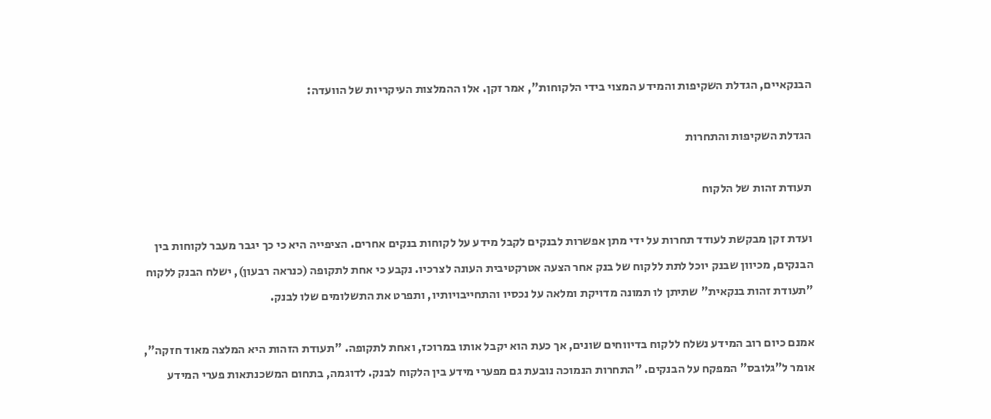הבנקאיים, הגדלת השקיפות והמידע המצוי בידי הלקוחות", אמר זקן. אלו ההמלצות העיקריות של הוועדה:

הגדלת השקיפות והתחרות

תעודת זהות של הלקוח

ועדת זקן מבקשת לעודד תחרות על ידי מתן אפשרות לבנקים לקבל מידע על לקוחות בנקים אחרים. הציפייה היא כי כך יגבר מעבר לקוחות בין הבנקים, מכיוון שבנק יוכל לתת ללקוח של בנק אחר הצעה אטרקטיבית העונה לצרכיו. נקבע כי אחת לתקופה (כנראה רבעון), ישלח הבנק ללקוח "תעודת זהות בנקאית" שתיתן לו תמונה מדויקת ומלאה על נכסיו והתחייבויותיו, ותפרט את התשלומים שלו לבנק.

אמנם כיום רוב המידע נשלח ללקוח בדיווחים שונים, אך כעת הוא יקבל אותו במרוכז, ואחת לתקופה. "תעודת הזהות היא המלצה מאוד חזקה", אומר ל"גלובס" המפקח על הבנקים. "התחרות הנמוכה נובעת גם מפערי מידע בין הלקוח לבנק. לדוגמה, בתחום המשכנתאות פערי המידע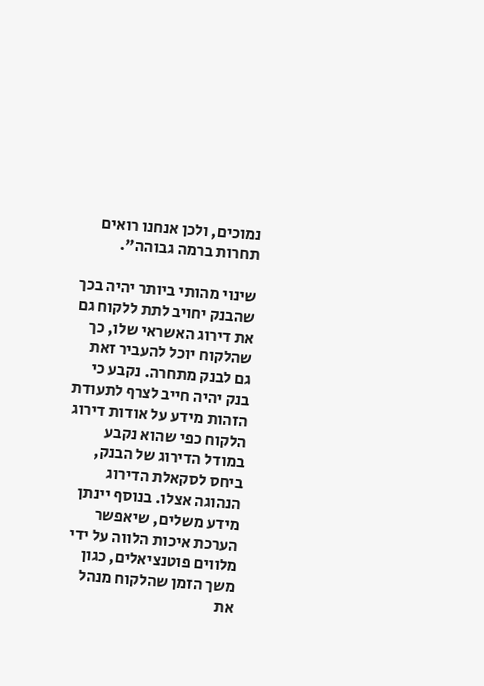נמוכים, ולכן אנחנו רואים תחרות ברמה גבוהה".

שינוי מהותי ביותר יהיה בכך שהבנק יחויב לתת ללקוח גם את דירוג האשראי שלו, כך שהלקוח יוכל להעביר זאת גם לבנק מתחרה. נקבע כי בנק יהיה חייב לצרף לתעודת הזהות מידע על אודות דירוג הלקוח כפי שהוא נקבע במודל הדירוג של הבנק, ביחס לסקאלת הדירוג הנהוגה אצלו. בנוסף יינתן מידע משלים, שיאפשר הערכת איכות הלווה על ידי מלווים פוטנציאלים, כגון משך הזמן שהלקוח מנהל את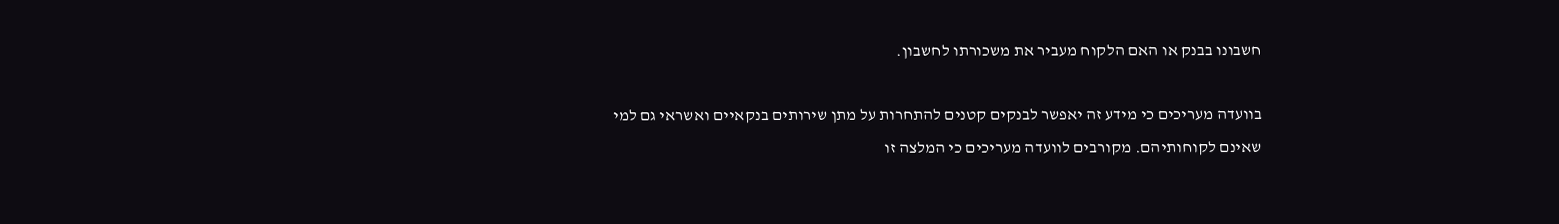חשבונו בבנק או האם הלקוח מעביר את משכורתו לחשבון.

בוועדה מעריכים כי מידע זה יאפשר לבנקים קטנים להתחרות על מתן שירותים בנקאיים ואשראי גם למי שאינם לקוחותיהם. מקורבים לוועדה מעריכים כי המלצה זו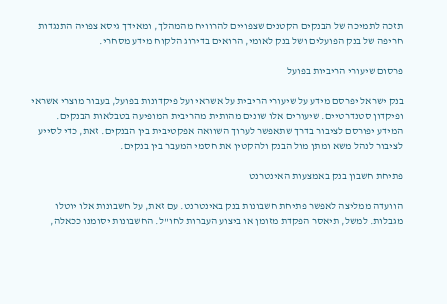תזכה לתמיכה של הבנקים הקטנים שצפויים להרוויח מהמהלך, ומאידך גיסא צפויה התנגדות חריפה של בנק הפועלים ושל בנק לאומי, הרואים בדירוג הלקוח מידע מסחרי.

פרסום שיעורי הריביות בפועל

בנק ישראל יפרסם מידע על שיעורי הריבית על אשראי ועל פיקדונות בפועל, בעבור מוצרי אשראי ופיקדון סטנדרטיים. שיעורים אלו שונים מהותית מהריבית המופיעה בטבלאות הבנקים. המידע יפורסם לציבור בדרך שתאפשר לערוך השוואה אפקטיבית בין הבנקים. זאת, כדי לסייע לציבור לנהל משא ומתן מול הבנק ולהקטין את חסמי המעבר בין בנקים.

פתיחת חשבון בנק באמצעות האינטרנט

הוועדה ממליצה לאפשר פתיחת חשבונות בנק באינטרנט. עם זאת, על חשבונות אלו יוטלו מגבלות. למשל, תיאסר הפקדת מזומן או ביצוע העברות לחו"ל. החשבונות יסומנו ככאלה,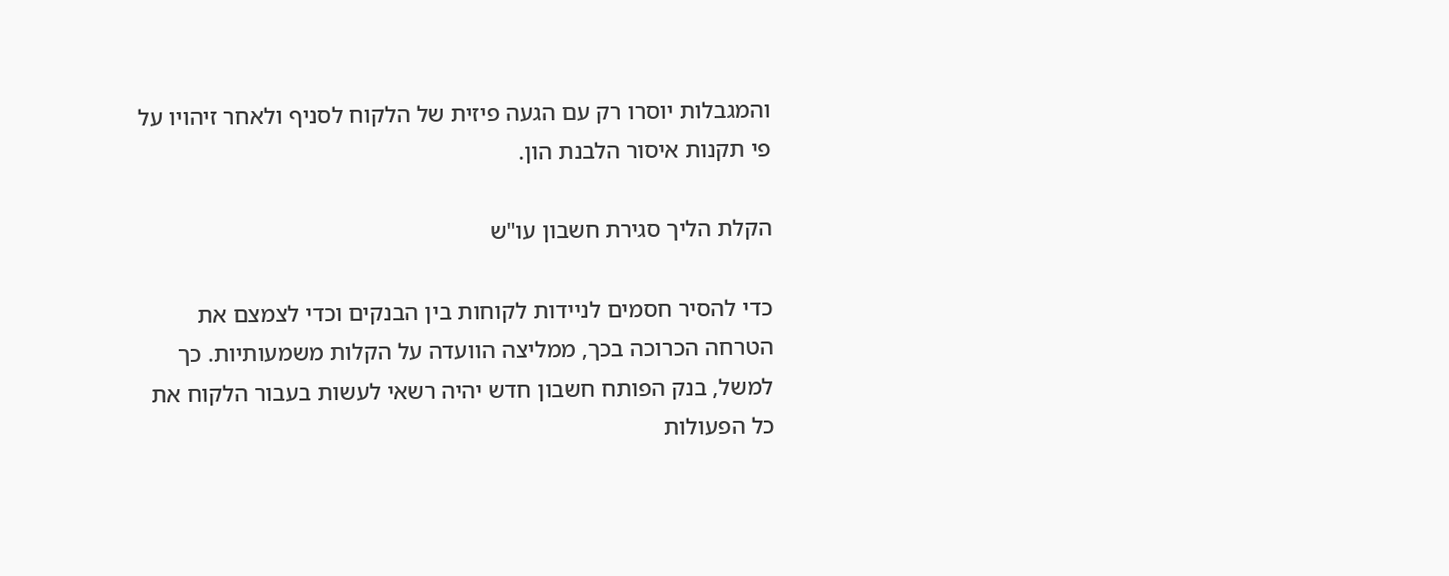והמגבלות יוסרו רק עם הגעה פיזית של הלקוח לסניף ולאחר זיהויו על פי תקנות איסור הלבנת הון.

הקלת הליך סגירת חשבון עו"ש

כדי להסיר חסמים לניידות לקוחות בין הבנקים וכדי לצמצם את הטרחה הכרוכה בכך, ממליצה הוועדה על הקלות משמעותיות. כך למשל, בנק הפותח חשבון חדש יהיה רשאי לעשות בעבור הלקוח את כל הפעולות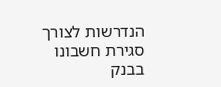הנדרשות לצורך סגירת חשבונו בבנק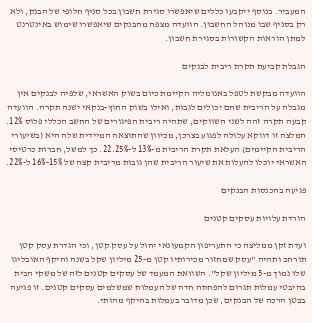המעביר. בנוסף ייקבעו כללים שיאפשרו סגירת חשבון בכל סניף חלופי של הבנק, ולא רק בסניף שבו מנוהל החשבון. הוועדה מצפה מהבנקים שיאפשרו שימוש באינטרנט למתן הוראות הקשורות בסגירת חשבון.

הגבלת קביעת תקרת ריבית לבנקים

הוועדה מבקשת לטפל באנומליה הקיימת כיום בשוק האשראי, שלפיה לבנקים אין מגבלה על הריבית שהם יכולים לגבות, ואילו בשוק החוץ-בנקאי ישנה תקרה. הוועדה קבעה תקרה זהה לשני השווקים, שתהיה ריבית הפיגורים של החשב הכללי פלוס 12%. המלצה זו דווקא עלולה לפגוע בצרכן, מכיוון שהתוצאה המיידית שלה היא (בשיעורי הריבית הקיימים) העלאת תקרת הריבית מ-13% ל-22.25%. כך למשל, חברות כרטיסי האשראי יוכלו להעלות את שיעור הריבית שהן גובות מריבית קצה של 15%-16% ל-22%.

פגיעה בהכנסות הבנקים

הורדת עלויות עסקים קטנים

ועדת זקן ממליצה כי התעריפון הקמעונאי יחול על עסק קטן, וכי הגדרת עסק קטן תורחב ותהיה "עסק שמחזור מכירותיו קטן מ-25 מיליון שקל בשנה והיקף האובליגו שלו נמוך מ-5 מיליון שקל". השוואת המעמד של עסקים קטנים לזה של משקי הבית בהיבטי עמלות תגרום להפחתה חדה של העמלות שמשלמים עסקים קטנים. זו פגיעה בבטן הרכה של הבנקים, שכן מדובר בעמלות בהיקף מהותי.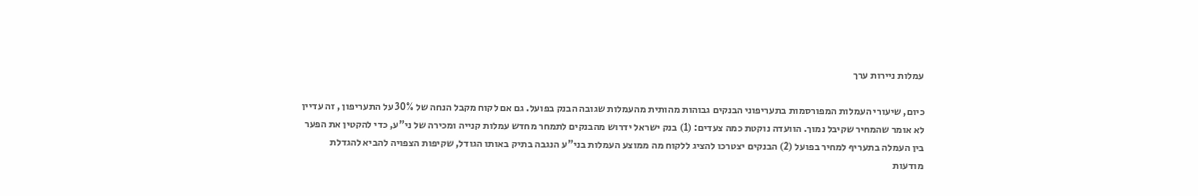עמלות ניירות ערך

כיום, שיעורי העמלות המפורסמות בתעריפוני הבנקים גבוהות מהותית מהעמלות שגובה הבנק בפועל. גם אם לקוח מקבל הנחה של 30% על התעריפון , זה עדיין לא אומר שהמחיר שקיבל נמוך. הוועדה נוקטת כמה צעדים: (1) בנק ישראל ידרוש מהבנקים לתמחר מחדש עמלות קנייה ומכירה של ני"ע, כדי להקטין את הפער בין העמלה בתעריף למחיר בפועל (2) הבנקים יצטרכו להציג ללקוח מה ממוצע העמלות בני"ע הנגבה בתיק באותו הגודל, שקיפות הצפויה להביא להגדלת מודעות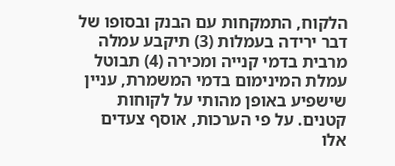הלקוח, התמקחות עם הבנק ובסופו של דבר ירידה בעמלות (3) תיקבע עמלה מרבית בדמי קנייה ומכירה (4) תבוטל עמלת המינימום בדמי המשמרת, עניין שישפיע באופן מהותי על לקוחות קטנים. על פי הערכות, אוסף צעדים אלו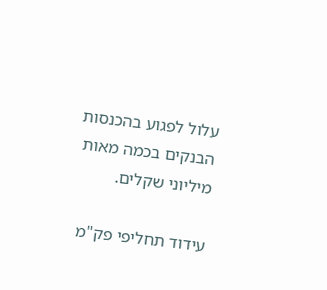עלול לפגוע בהכנסות הבנקים בכמה מאות מיליוני שקלים.

עידוד תחליפי פק"מ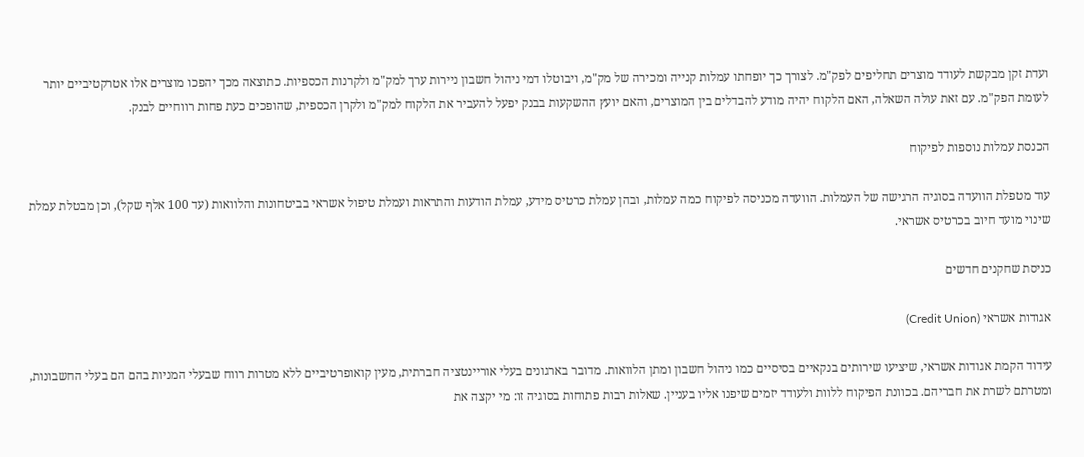ועדת זקן מבקשת לעודד מוצרים תחליפים לפק"מ. לצורך כך יופחתו עמלות קנייה ומכירה של מק"מ, ויבוטלו דמי ניהול חשבון ניירות ערך למק"מ ולקרנות הכספיות. כתוצאה מכך יהפכו מוצרים אלו אטרקטיביים יותר לעומת הפק"מ. עם זאת עולה השאלה, האם הלקוח יהיה מודע להבדלים בין המוצרים, והאם יועץ ההשקעות בבנק יפעל להעביר את הלקוח למק"מ ולקרן הכספית, שהופכים כעת פחות רווחיים לבנק.

הכנסת עמלות נוספות לפיקוח

עוד מטפלת הוועדה בסוגיה הרגישה של העמלות. הוועדה מכניסה לפיקוח כמה עמלות, ובהן עמלת כרטיס מידע, עמלת הודעות והתראות ועמלת טיפול אשראי בביטחונות והלוואות (עד 100 אלף שקל), וכן מבטלת עמלת שינוי מועד חיוב בכרטיס אשראי.

כניסת שחקנים חדשים

אגודות אשראי (Credit Union)

עידוד הקמת אגודות אשראי, שיציעו שירותים בנקאיים בסיסיים כמו ניהול חשבון ומתן הלוואות. מדובר בארגונים בעלי אוריינטציה חברתית, מעין קואופרטיביים ללא מטרות רווח שבעלי המניות בהם הם בעלי החשבונות, ומטרתם לשרת את חבריהם. בכוונת הפיקוח ללוות ולעודד יזמים שיפנו אליו בעניין. שאלות רבות פתוחות בסוגיה זו: מי יקצה את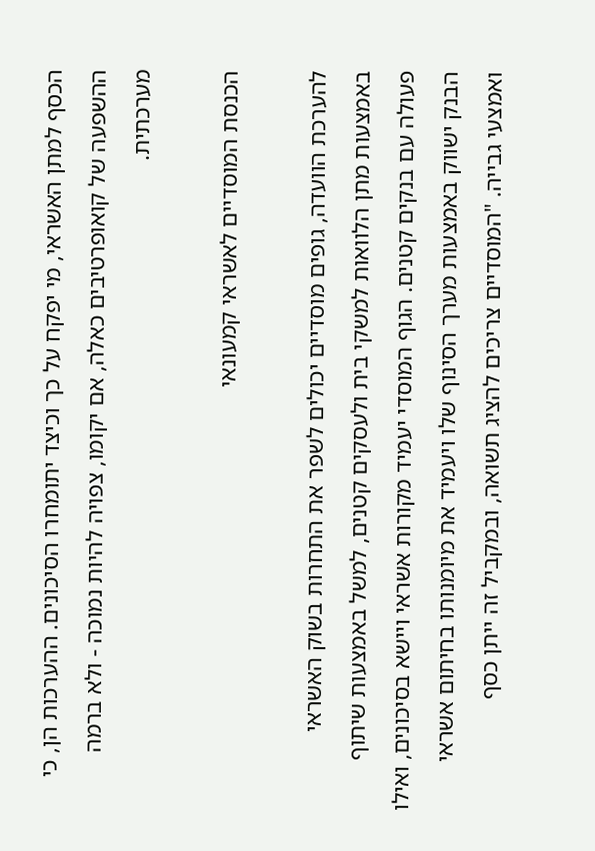הכסף למתן האשראי, מי יפקח על כך וכיצד יתומחרו הסיכונים. ההערכות הן, כי ההשפעה של קואופרטיבים כאלה, אם יקומו, צפויה להיות נמוכה - ולא ברמה מערכתית.

הכנסת המוסדיים לאשראי קמעונאי

להערכת הוועדה, גופים מוסדיים יכולים לשפר את התחרות בשוק האשראי באמצעות מתן הלוואות למשקי בית ולעסקים קטנים, למשל באמצעות שיתוף פעולה עם בנקים קטנים. הגוף המוסדי יעמיד מקורות אשראי ויישא בסיכונים, ואילו הבנק ישווק באמצעות מערך הסינוף שלו ויעמיד את מיומנותו בחיתום אשראי ואמצעי גבייה. "המוסדיים צריכים להציג תשואה, ובמקביל זה ייתן כסף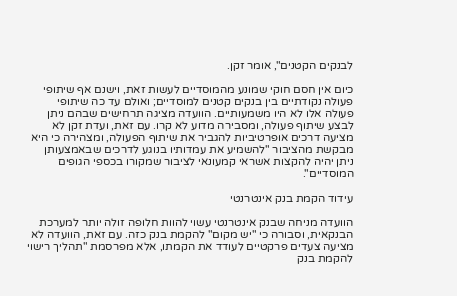לבנקים הקטנים", אומר זקן.

כיום אין חסם חוקי שמונע מהמוסדיים לעשות זאת, וישנם אף שיתופי פעולה נקודתיים בין בנקים קטנים למוסדיים; ואולם עד כה שיתופי פעולה אלו לא היו משמעותיים. הוועדה מציגה תרחישים שבהם ניתן לבצע שיתוף פעולה, ומסבירה מדוע לא קרו. עם זאת, ועדת זקן לא מציעה דרכים אופרטיביות להגביר את שיתוף הפעולה, ומצהירה כי היא מבקשת מהציבור "להשמיע את עמדותיו בנוגע לדרכים שבאמצעותן ניתן יהיה להקצות אשראי קמעונאי לציבור שמקורו בכספי הגופים המוסדיים".

עידוד הקמת בנק אינטרנטי

הוועדה מניחה שבנק אינטרנטי עשוי להוות חלופה זולה יותר למערכת הבנקאית, וסבורה כי "יש מקום" להקמת בנק כזה. עם זאת, הוועדה לא מציעה צעדים פרקטיים לעודד את הקמתו, אלא מפרסמת "תהליך רישוי להקמת בנק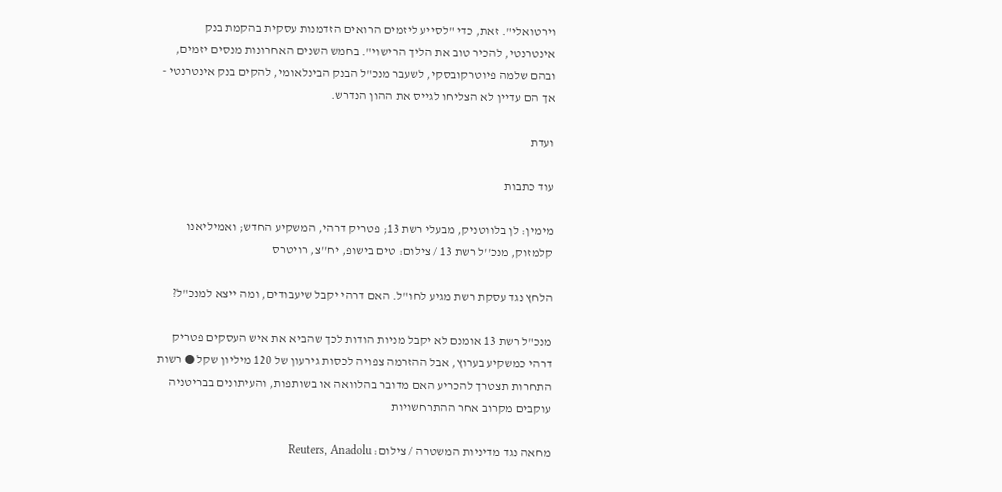וירטואלי". זאת, כדי "לסייע ליזמים הרואים הזדמנות עסקית בהקמת בנק אינטרנטי, להכיר טוב את הליך הרישוי". בחמש השנים האחרונות מנסים יזמים, ובהם שלמה פיוטרקובסקי, לשעבר מנכ"ל הבנק הבינלאומי, להקים בנק אינטרנטי - אך הם עדיין לא הצליחו לגייס את ההון הנדרש.

ועדת

עוד כתבות

מימין: לן בלווטניק, מבעלי רשת 13; פטריק דרהי, המשקיע החדש; ואמיליאנו קלמזוק, מנכ''ל רשת 13 / צילום: טים בישופ, יח''צ, רויטרס

הלחץ נגד עסקת רשת מגיע לחו"ל. האם דרהי יקבל שיעבודים, ומה ייצא למנכ"ל?

מנכ"ל רשת 13 אומנם לא יקבל מניות הודות לכך שהביא את איש העסקים פטריק דרהי כמשקיע בערוץ, אבל ההזרמה צפויה לכסות גירעון של 120 מיליון שקל ● רשות התחרות תצטרך להכריע האם מדובר בהלוואה או בשותפות, והעיתונים בבריטניה עוקבים מקרוב אחר ההתרחשויות

מחאה נגד מדיניות המשטרה / צילום: Reuters, Anadolu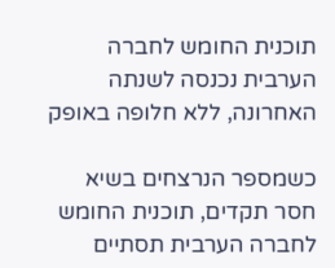תוכנית החומש לחברה הערבית נכנסה לשנתה האחרונה, ללא חלופה באופק

כשמספר הנרצחים בשיא חסר תקדים, תוכנית החומש לחברה הערבית תסתיים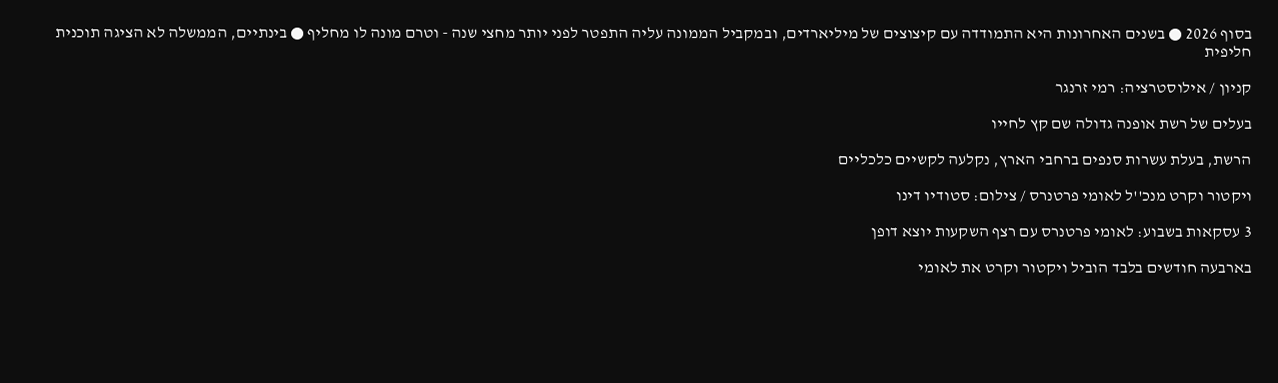בסוף 2026 ● בשנים האחרונות היא התמודדה עם קיצוצים של מיליארדים, ובמקביל הממונה עליה התפטר לפני יותר מחצי שנה - וטרם מונה לו מחליף ● בינתיים, הממשלה לא הציגה תוכנית חליפית

קניון / אילוסטרציה: רמי זרנגר

בעלים של רשת אופנה גדולה שם קץ לחייו

הרשת, בעלת עשרות סנפים ברחבי הארץ, נקלעה לקשיים כלכליים

ויקטור וקרט מנכ''ל לאומי פרטנרס / צילום: סטודיו דינו

3 עסקאות בשבוע: לאומי פרטנרס עם רצף השקעות יוצא דופן

בארבעה חודשים בלבד הוביל ויקטור וקרט את לאומי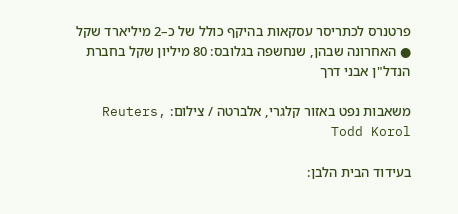פרטנרס לכתריסר עסקאות בהיקף כולל של כ–2 מיליארד שקל ● האחרונה שבהן, שנחשפה בגלובס: 80 מיליון שקל בחברת הנדל"ן אבני דרך

משאבות נפט באזור קלגרי, אלברטה / צילום: Reuters, Todd Korol

בעידוד הבית הלבן: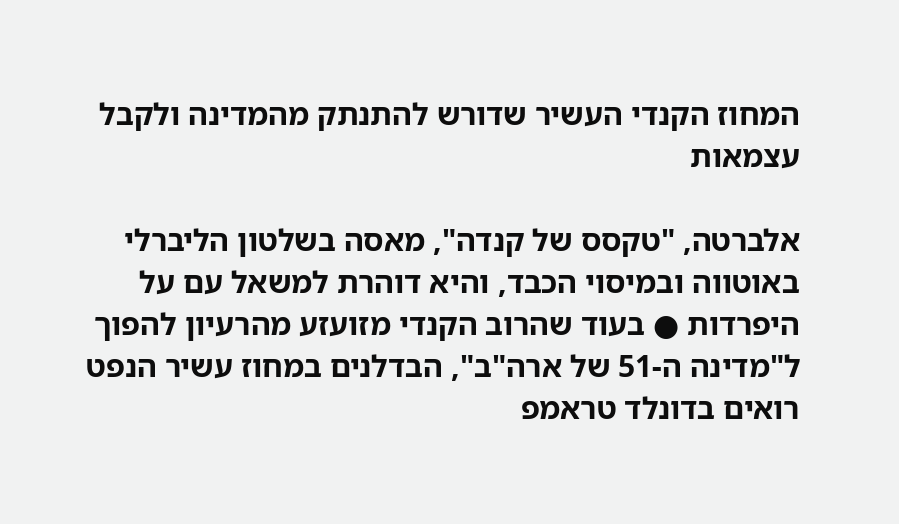המחוז הקנדי העשיר שדורש להתנתק מהמדינה ולקבל עצמאות

אלברטה, "טקסס של קנדה", מאסה בשלטון הליברלי באוטווה ובמיסוי הכבד, והיא דוהרת למשאל עם על היפרדות ● בעוד שהרוב הקנדי מזועזע מהרעיון להפוך ל"מדינה ה-51 של ארה"ב", הבדלנים במחוז עשיר הנפט רואים בדונלד טראמפ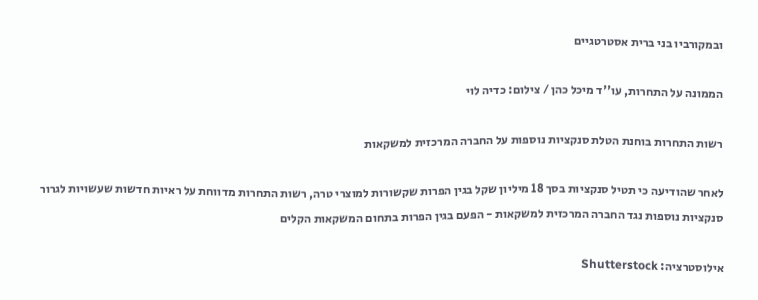ובמקורביו בני ברית אסטרטגיים

הממונה על התחרות, עו''ד מיכל כהן / צילום: כדיה לוי

רשות התחרות בוחנת הטלת סנקציות נוספות על החברה המרכזית למשקאות

לאחר שהודיעה כי תטיל סנקציות בסך 18 מיליון שקל בגין הפרות שקשורות למוצרי טרה, רשות התחרות מדווחת על ראיות חדשות שעשויות לגרור סנקציות נוספות נגד החברה המרכזית למשקאות - הפעם בגין הפרות בתחום המשקאות הקלים

אילוסטרציה: Shutterstock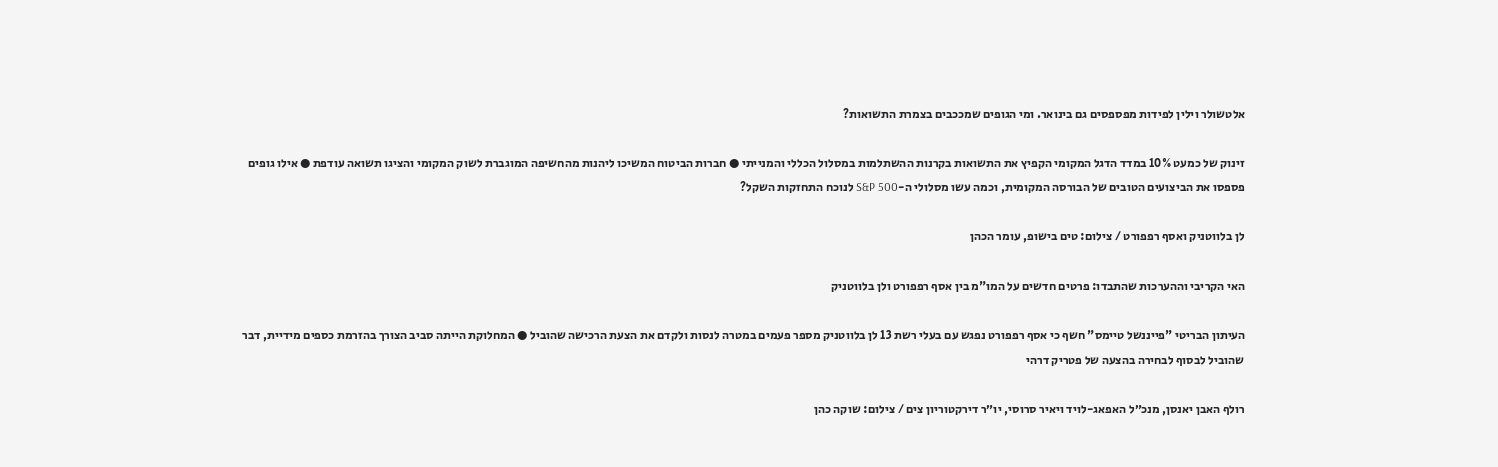אלטשולר וילין לפידות מפספסים גם בינואר. ומי הגופים שמככבים בצמרת התשואות?

זינוק של כמעט 10% במדד הדגל המקומי הקפיץ את התשואות בקרנות ההשתלמות במסלול הכללי והמנייתי ● חברות הביטוח המשיכו ליהנות מהחשיפה המוגברת לשוק המקומי והציגו תשואה עודפת ● אילו גופים פספסו את הביצועים הטובים של הבורסה המקומית, וכמה עשו מסלולי ה-S&P 500 לנוכח התחזקות השקל?

לן בלווטניק ואסף רפפורט / צילום: טים בישופ, עומר הכהן

האי הקריבי וההערכות שהתבדו: פרטים חדשים על המו"מ בין אסף רפפורט ולן בלווטניק

העיתון הבריטי "פייננשל טיימס" חשף כי אסף רפפורט נפגש עם בעלי רשת 13 לן בלווטניק מספר פעמים במטרה לנסות ולקדם את הצעת הרכישה שהוביל ● המחלוקת הייתה סביב הצורך בהזרמת כספים מידיית, דבר שהוביל לבסוף לבחירה בהצעה של פטריק דרהי

רולף האבן יאנסן, מנכ״ל האפאג-לויד ויאיר סרוסי, יו״ר דירקטוריון צים / צילום: שוקה כהן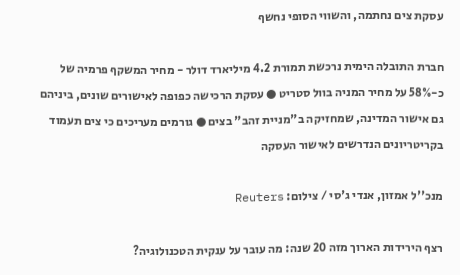עסקת צים נחתמה, והשווי הסופי נחשף

חברת התובלה הימית נרכשת תמורת 4.2 מיליארד דולר - מחיר המשקף פרמיה של כ-58% על מחיר המניה בוול סטריט ● עסקת הרכישה כפופה לאישורים שונים, ביניהם גם אישור המדינה, שמחזיקה ב"מניית זהב" בצים ● גורמים מעריכים כי צים תעמוד בקריטריונים הנדרשים לאישור העסקה

מנכ''ל אמזון, אנדי ג'סי / צילום: Reuters

רצף הירידות הארוך מזה 20 שנה: מה עובר על ענקית הטכנולוגיה?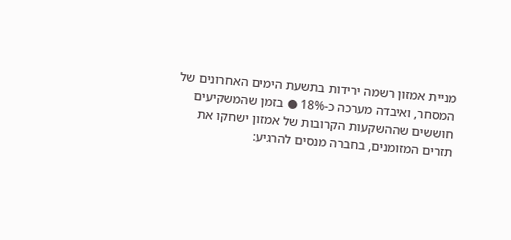מניית אמזון רשמה ירידות בתשעת הימים האחרונים של המסחר, ואיבדה מערכה כ-18% ● בזמן שהמשקיעים חוששים שההשקעות הקרובות של אמזון ישחקו את תזרים המזומנים, בחברה מנסים להרגיע: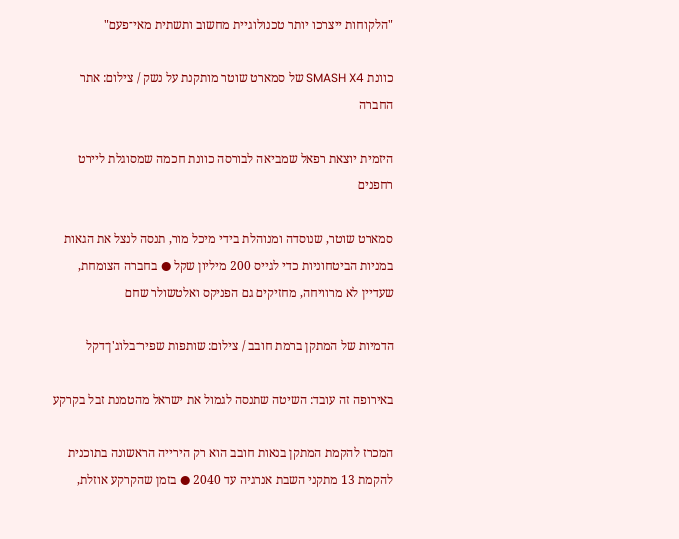"הלקוחות ייצרכו יותר טכנולוגיית מחשוב ותשתית מאי־פעם"

כוונת SMASH X4 של סמארט שוטר מותקנת על נשק / צילום: אתר החברה

היזמית יוצאת רפאל שמביאה לבורסה כוונת חכמה שמסוגלת ליירט רחפנים

סמארט שוטר, שנוסדה ומנוהלת בידי מיכל מור, תנסה לנצל את הגאות במניות הביטחוניות כדי לגייס 200 מיליון שקל ● בחברה הצומחת, שעדיין לא מרוויחה, מחזיקים גם הפניקס ואלטשולר שחם

הדמיות של המתקן ברמת חובב / צילום: שותפות שפיר־בלוג'ן־דקל

באירופה זה עובד: השיטה שתנסה לגמול את ישראל מהטמנת זבל בקרקע

המכרז להקמת המתקן בנאות חובב הוא רק הירייה הראשונה בתוכנית להקמת 13 מתקני השבת אנרגיה עד 2040 ● בזמן שהקרקע אוזלת,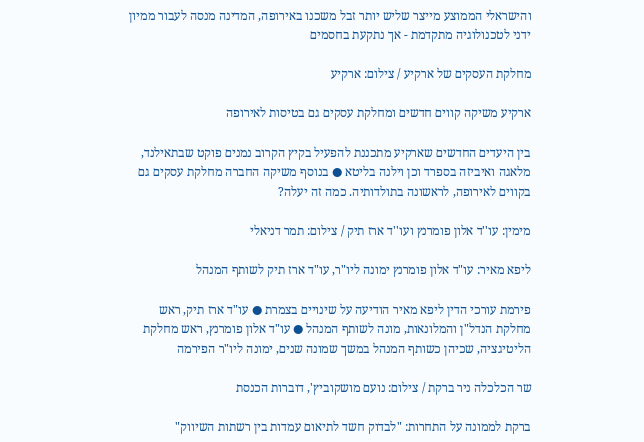והישראלי הממוצע מייצר שליש יותר זבל משכנו באירופה, המדינה מנסה לעבור ממיון ידני לטכנולוגיה מתקדמת - אך נתקעת בחסמים

מחלקת העסקים של ארקיע / צילום: ארקיע

ארקיע משיקה קווים חדשים ומחלקת עסקים גם בטיסות לאירופה

בין היעדים החדשים שארקיע מתכננת להפעיל בקיץ הקרוב נמנים פוקט שבתאילנד, מלאגה ואיביזה בספרד וכן וילנה בליטא ● בנוסף משיקה החברה מחלקת עסקים גם בקווים לאירופה, לראשונה בתולדותיה. כמה זה יעלה?

מימין: עו''ד אלון פומרנץ ועו''ד ארז תיק / צילום: תמר דניאלי

ליפא מאיר: עו"ד אלון פומרנץ ימונה ליו"ר, עו"ד ארז תיק לשותף המנהל

פירמת עורכי הדין ליפא מאיר הודיעה על שינויים בצמרת ● עו"ד ארז תיק, ראש מחלקת הנדל"ן והמלונאות, מונה לשותף המנהל ● עו"ד אלון פומרנץ, ראש מחלקת הליטיגציה, שכיהן כשותף המנהל במשך שמונה שנים, ימונה ליו"ר הפירמה

שר הכלכלה ניר ברקת / צילום: נועם מושקוביץ', דוברות הכנסת

ברקת לממונה על התחרות: "לבדוק חשד לתיאום עמדות בין רשתות השיווק"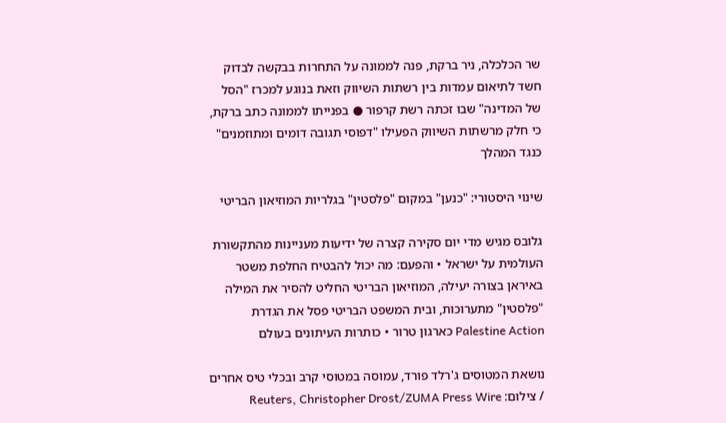שר הכלכלה, ניר ברקת, פנה לממונה על התחרות בבקשה לבדוק חשד לתיאום עמדות בין רשתות השיווק וזאת בנוגע למכרז "הסל של המדינה" שבו זכתה רשת קרפור ● בפנייתו לממונה כתב ברקת, כי חלק מרשתות השיווק הפעילו "דפוסי תגובה דומים ומתוזמנים" כנגד המהלך

שינוי היסטורי: "כנען" במקום "פלסטין" בגלריות המוזיאון הבריטי

גלובס מגיש מדי יום סקירה קצרה של ידיעות מעניינות מהתקשורת העולמית על ישראל • והפעם: מה יכול להבטיח החלפת משטר באיראן בצורה יעילה, המוזיאון הבריטי החליט להסיר את המילה "פלסטין" מתערוכות, ובית המשפט הבריטי פסל את הגדרת Palestine Action כארגון טרור • כותרות העיתונים בעולם

נושאת המטוסים ג'רלד פורד, עמוסה במטוסי קרב ובכלי טיס אחרים / צילום: Reuters, Christopher Drost/ZUMA Press Wire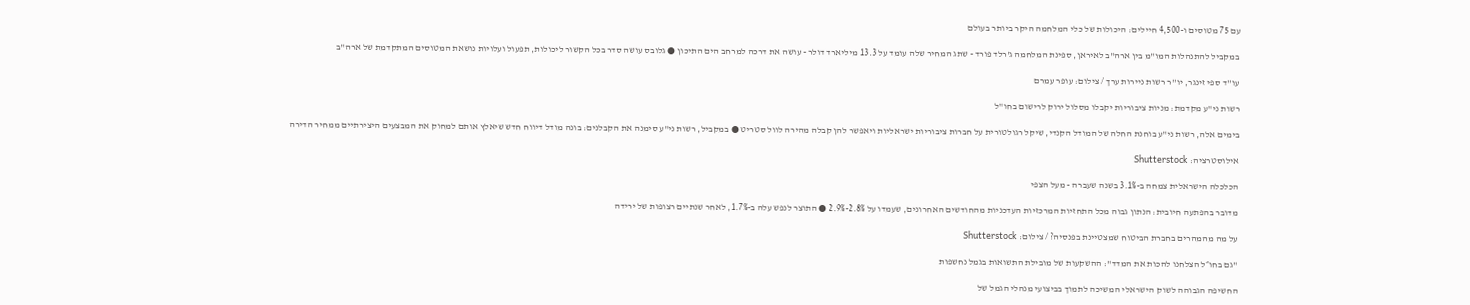עם 75 מטוסים ו-4,500 חיילים: היכולות של כלי המלחמה היקר ביותר בעולם

במקביל להתנהלות המו"מ בין ארה"ב לאיראן, ספינת המלחמה ג'רלד פורד - שתג המחיר שלה עומד על 13.3 מיליארד דולר - עושה את דרכה למרחב הים התיכון ● גלובס עושה סדר בכל הקשור ליכולות, תפעול ועלויות נושאת המטוסים המתקדמת של ארה"ב

עו''ד ספי זינגר, יו''ר רשות ניירות ערך / צילום: עופר עמרם

רשות ני"ע מקדמת: מניות ציבוריות יקבלו מסלול ירוק לרישום בחו"ל

בימים אלה, רשות ני"ע בוחנת החלה של המודל הקנדי, שיקל רגולטורית על חברות ציבוריות ישראליות ויאפשר להן קבלה מהירה לוול סטריט ● במקביל, רשות ני"ע סימנה את הקבלנים: בונה מודל דיווח חדש שיאלץ אותם למחוק את המבצעים היצירתיים ממחיר הדירה

אילוסטרציה: Shutterstock

הכלכלה הישראלית צמחה ב-3.1% בשנה שעברה - מעל הצפי

מדובר בהפתעה חיובית: הנתון גבוה מכל התחזיות המרכזיות העדכניות מהחודשים האחרונים, שעמדו על 2.8%-2.9% ● התוצר לנפש עלה ב-1.7%, לאחר שנתיים רצופות של ירידה

על מה מהמהרים בחברת הביטוח שמצטיינת בפנסיה? / צילום: Shutterstock

"גם בחו״ל הצלחנו להכות את המדד": ההשקעות של מובילת התשואות בגמל נחשפות

החשיפה הגבוהה לשוק הישראלי המשיכה לתמוך בביצועי מנהלי הגמל של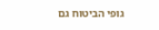גופי הביטוח גם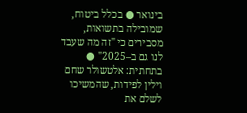בינואר ● בכלל ביטוח, שמובילה בתשואות, מסבירים כי "זה מה שעבד לנו גם ב–2025" ● בתחתית: אלטשולר שחם וילין לפידות, שהמשיכו לשלם את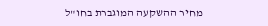מחיר ההשקעה המוגברת בחו"ל